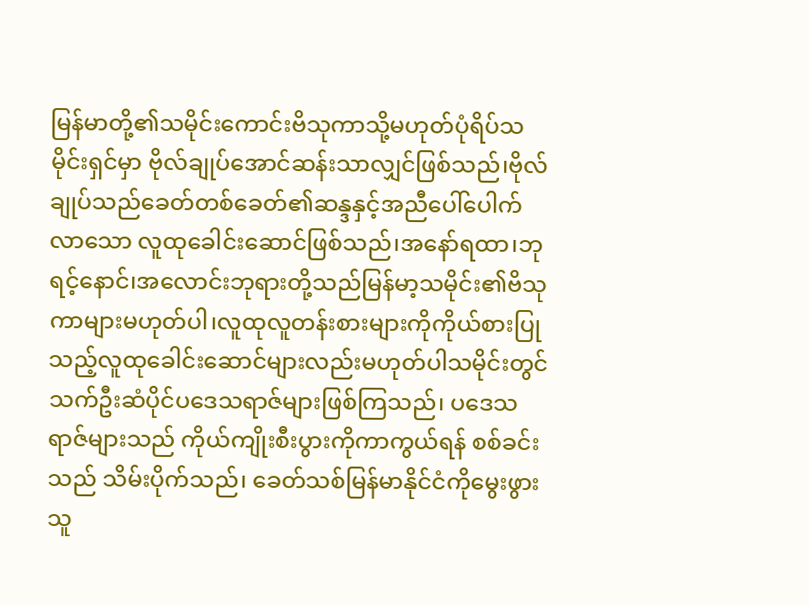မြန်မာတို့၏သမိုင်းကောင်းဗိသုကာသို့မဟုတ်ပုံရိပ်သမိုင်းရှင်မှာ ဗိုလ်ချုပ်အောင်ဆန်းသာလျှင်ဖြစ်သည်၊ဗိုလ်ချုပ်သည်ခေတ်တစ်ခေတ်၏ဆန္ဒနှင့်အညီပေါ်ပေါက်လာသော လူထုခေါင်းဆောင်ဖြစ်သည်၊အနော်ရထာ၊ဘုရင့်နောင်၊အလောင်းဘုရားတို့သည်မြန်မာ့သမိုင်း၏ဗိသုကာများမဟုတ်ပါ၊လူထုလူတန်းစားများကိုကိုယ်စားပြုသည့်လူထုခေါင်းဆောင်များလည်းမဟုတ်ပါသမိုင်းတွင်သက်ဦးဆံပိုင်ပဒေသရာဇ်များဖြစ်ကြသည်၊ ပဒေသရာဇ်များသည် ကိုယ်ကျိုးစီးပွားကိုကာကွယ်ရန် စစ်ခင်းသည် သိမ်းပိုက်သည်၊ ခေတ်သစ်မြန်မာနိုင်ငံကိုမွေးဖွားသူ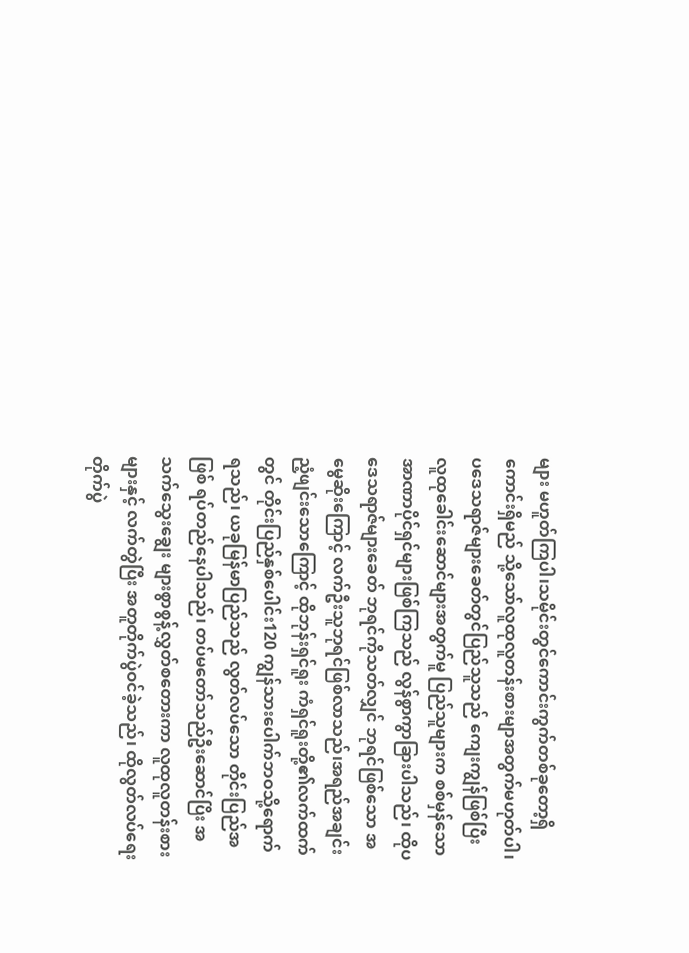များ မဟူတ်ကြပါ၊သမိုင်းတွင်ကောင်းကွက်တစ်ခုတော့ရှိကောင်းရှိမည် သို့သော်လူထုလူတန်းစားမျာအတွက်မဟုတ်ပါ၊ ပဒေသရာဇ်များခေတ်တွင်ပြည်သူသည် ကျေးကျွန်ဖြစ်ပြီး လူထုခေါင်းဆောင်များအတွက်မူ ပြည်သူများက စစ်မှန်သော အာဏာပိုင်ရှင်များဖြစ်ကြသည် လွန်စွာကွာခြားပါသည်၊ ထိုပဒေသရာဇ်များခေတ် ဘုရင်ကိုသတ်လျှင် ဘုရင်ဖြစ်သော အမွေဆိုးကြောင့် လက်ဦးသူဘုရင်ဖြစ်လာသည်၊အရည်အချင်းညံ့ဖျင်းသောကြောင့် ထိုဘုန်းရှင်ရူး ကံရှင်ရူးတို့၏လက်ထက်တွင် တိုင်းပြည်နှစ်ပေါင်း120 ကျွန်သားပေါက်ဘဝသို့ရောက်ရသည်၊ ယခုမြန်မာပြည်သည် လွတ်လပ်သော တိုင်းပြည်အဖြစ် ရပ်တည်နေပါသည်၊ တပ်မတော်သည်ဦးဆောင်ပြိး အသက်သွေးချွေး များစွာစွန့်လွှတ်စတေားကာ လူထုလူတန်းစားများနှင့် လက်တွဲပြီး အတူတိုက်ပွဲဝင်ခဲ့သည်၊ ထိုလွတ်လပ်ရေးတိုက်ပွဲ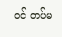ဝင် တပ်မ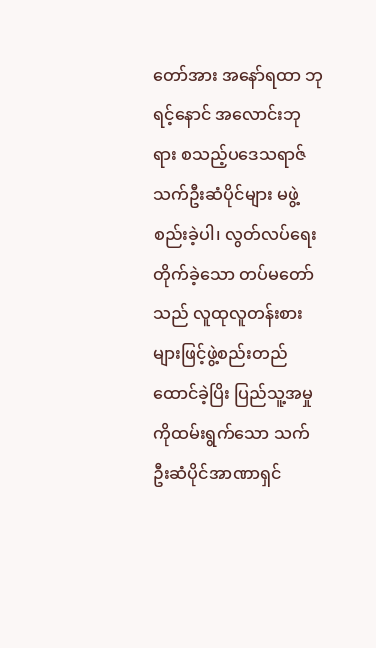တော်အား အနော်ရထာ ဘုရင့်နောင် အလောင်းဘုရား စသည့်ပဒေသရာဇ် သက်ဦးဆံပိုင်များ မဖွဲ့စည်းခဲ့ပါ၊ လွတ်လပ်ရေး တိုက်ခဲ့သော တပ်မတော်သည် လူထုလူတန်းစားများဖြင့်ဖွဲ့စည်းတည်ထောင်ခဲ့ပြိး ပြည်သူ့အမှုကိုထမ်းရွက်သော သက်ဦးဆံပိုင်အာဏာရှင်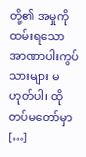တို့၏ အမှုကိုထမ်းရသော အာဏာပါးကွပ်သားများ မဟုတ်ပါ၊ ထိုတပ်မတော်မှာ […]